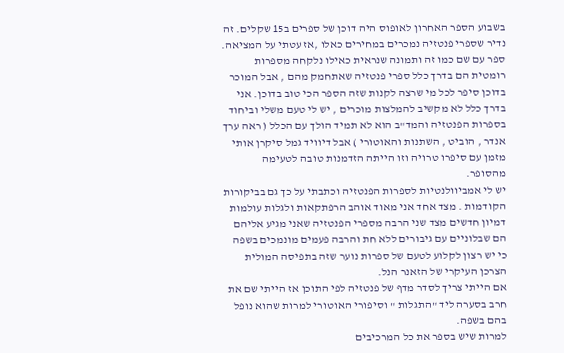בשבוע הספר האחרון לאופוס היה דוכן של ספרים ב15 שקלים. זה נדיר שספרי פנטזיה נמכרים במחירים כאלו ,אז עטתי על המציאה. ספר עם שם כמו זה ותמונה שנראית כאילו נלקחה מספרות רומטית הם בדרך כלל ספרי פנטזיה שאתחמק מהם , אבל המוכר בדוכן סיפר לכל מי שרצה לקנות שזה הספר הכי טוב בדוכן. אני בדרך כלל לא מקשיב להמלצות מוכרים , יש לי טעם משלי וביחוד בספרות הפנטזיה והמד"ב הוא לא תמיד הולך עם הכלל ( ראה ערך אנדר , הוביט , השתנות והאוטורי ) אבל דיוויד גמל סיקרן אותי מזמן עם סיפרו טרויה וזו הייתה הזדמנות טובה לטעימה מהסופר.
יש לי אמביוולנטיות לספרות הפנטזיה וכתבתי על כך גם בביקורות הקודמות . מצד אחד אני מאוד אוהב הרפתקאות ולגלות עולמות דמיון חדשים מצד שני הרבה מספרי הפנטזיה שאני מגיע אליהם הם שבלוניים עם גיבורים ללא חת והרבה פעמים מונמכים בשפה כי יש רצון לקלוע לטעם של ספרות נוער שזה בתפיסה המולית הצרכן העיקרי של הזאנר הנל.
אם הייתי צריך לסדר מדף של פנטזיה לפי התוכן אז הייתי שם את חרב בסערה ליד "התגלות " וסיפורי האוטורי למרות שהוא נופל בהם בשפה.
למרות שיש בספר את כל המרכיבים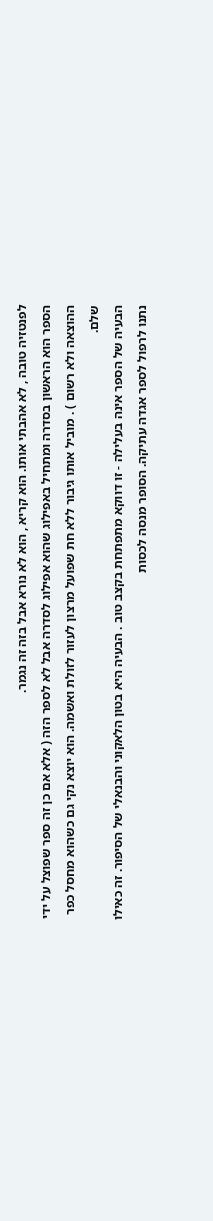לפנטזיה טובה , לא אהבתי אותו. הוא קריא , הוא לא נורא אבל בזה זה נגמר.
הספר הוא הראשון בסדרה ומתחיל באפילוג שהוא אפילוג לסדרה אבל לא לספר הזה ( אלא אם כן זה ספר שפוצל על ידי ההוצאה ולא רשום ) . מוביל אותו גיבור ללא חת שפועל מרצון לעזור לזולת ואשמה. הוא יוצא נקי גם כשהוא מחסל כפר שלם.
הבעיה של הספר אינה בעלילה - זו דווקא מתפתחת בקצב טוב . הבעיה היא בטון הלאקוני והבנאלי של הסיפור. זה כאילו נתנו לרפול לספר אגדה עתיקה. הסופר מנסה לכסות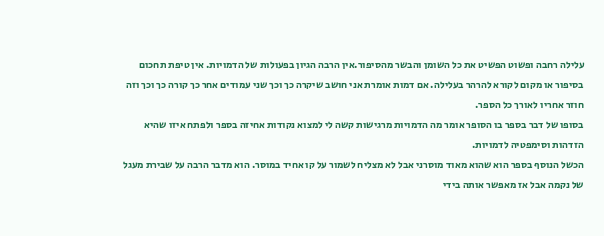עלילה רחבה ופשוט הפשיט את כל השומן והבשר מהסיפור.אין הרבה הגיון בפעולות של הדמויות. אין טיפת תחכום בסיפור או מקום לקורא להרהר בעלילה. אם דמות אומרת אני חושב שיקרה כך וכך שני עמודים אחר כך קורה כך וכך וזה חוזר אחריו לאורך כל הספר.
בסופו של דבר בספר בו הסופר אומר מה הדמויות מרגישות קשה לי למצוא נקודות אחיזה בספר ולפתח איזו שהיא הזדהות וסימפטיה לדמויות.
הכשל הנוסף בספר הוא שהוא מאוד מוסרני אבל לא מצליח לשמור על קו אחיד במוסר. הוא מדבר הרבה על שבירת מעגל של נקמה אבל אז מאפשר אותה בידי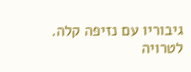גיבוריו עם נזיפה קלה.
לטרויה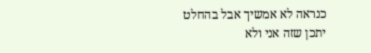כנראה לא אמשיך אבל בהחלט יתכן שזה אני ולא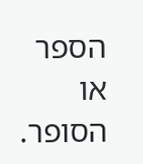הספר או הסופר.